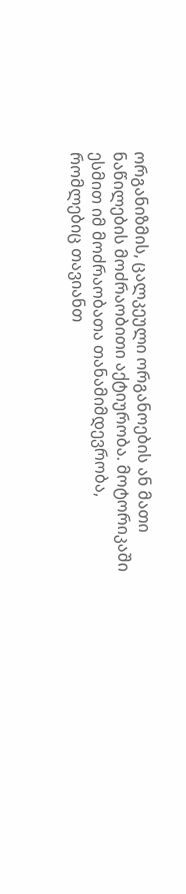ორგანიზმის, ცალკეული ორგანოების ან მათი ნაწილების მოძრაობითი აქტიურობა. მოტორიკაში ესმით იმ მოძრაობათა თანამიმდევრობა, რომლებიც თავიანთ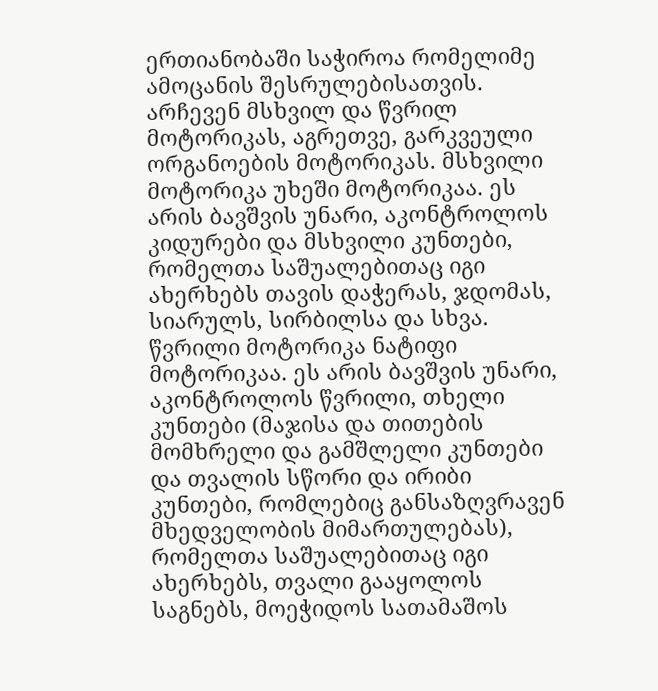ერთიანობაში საჭიროა რომელიმე ამოცანის შესრულებისათვის. არჩევენ მსხვილ და წვრილ მოტორიკას, აგრეთვე, გარკვეული ორგანოების მოტორიკას. მსხვილი მოტორიკა უხეში მოტორიკაა. ეს არის ბავშვის უნარი, აკონტროლოს კიდურები და მსხვილი კუნთები, რომელთა საშუალებითაც იგი ახერხებს თავის დაჭერას, ჯდომას, სიარულს, სირბილსა და სხვა. წვრილი მოტორიკა ნატიფი მოტორიკაა. ეს არის ბავშვის უნარი, აკონტროლოს წვრილი, თხელი კუნთები (მაჯისა და თითების მომხრელი და გამშლელი კუნთები და თვალის სწორი და ირიბი კუნთები, რომლებიც განსაზღვრავენ მხედველობის მიმართულებას), რომელთა საშუალებითაც იგი ახერხებს, თვალი გააყოლოს საგნებს, მოეჭიდოს სათამაშოს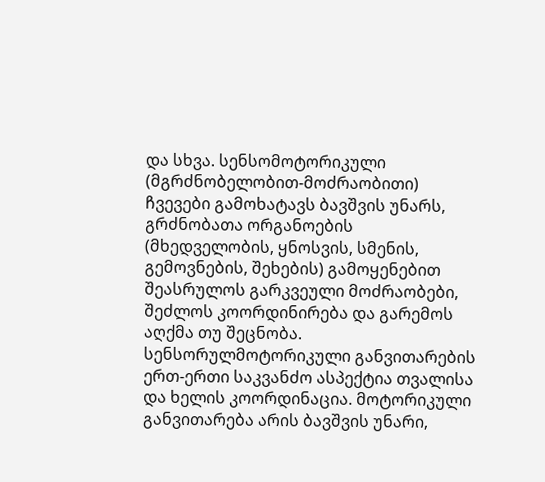და სხვა. სენსომოტორიკული (მგრძნობელობით-მოძრაობითი) ჩვევები გამოხატავს ბავშვის უნარს, გრძნობათა ორგანოების (მხედველობის, ყნოსვის, სმენის, გემოვნების, შეხების) გამოყენებით შეასრულოს გარკვეული მოძრაობები, შეძლოს კოორდინირება და გარემოს აღქმა თუ შეცნობა. სენსორულმოტორიკული განვითარების ერთ-ერთი საკვანძო ასპექტია თვალისა და ხელის კოორდინაცია. მოტორიკული განვითარება არის ბავშვის უნარი,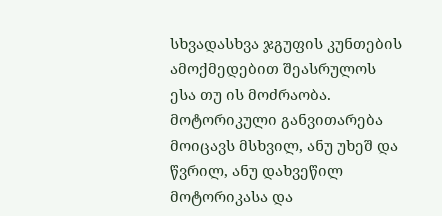სხვადასხვა ჯგუფის კუნთების ამოქმედებით შეასრულოს ესა თუ ის მოძრაობა. მოტორიკული განვითარება მოიცავს მსხვილ, ანუ უხეშ და წვრილ, ანუ დახვეწილ მოტორიკასა და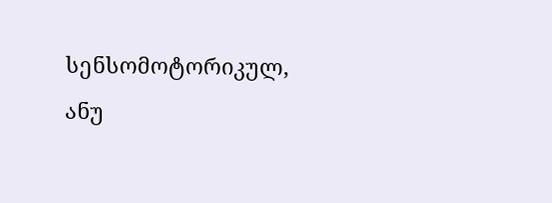სენსომოტორიკულ, ანუ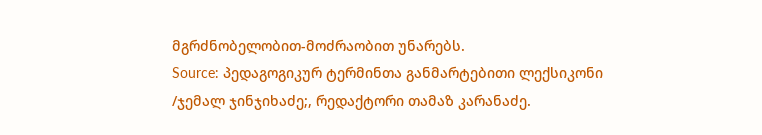მგრძნობელობით-მოძრაობით უნარებს.
Source: პედაგოგიკურ ტერმინთა განმარტებითი ლექსიკონი /ჯემალ ჯინჯიხაძე;, რედაქტორი თამაზ კარანაძე.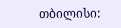თბილისი: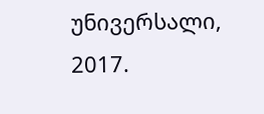უნივერსალი, 2017.